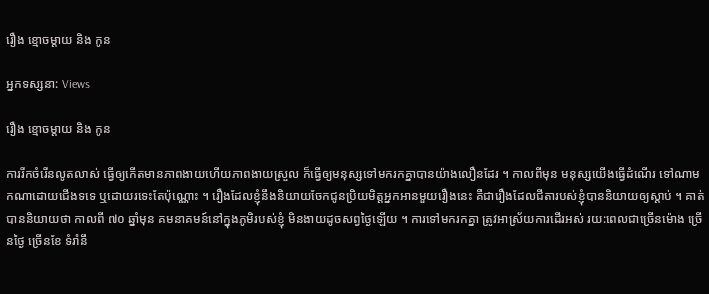រឿង ខ្មោចម្ដាយ និង កូន

អ្នកទស្សនា: Views

រឿង ខ្មោចម្ដាយ និង កូន

ការរីកចំរើនលូតលាស់ ធ្វើឲ្យកើតមានភាពងាយហើយភាពងាយស្រួល ក៏ធ្វើឲ្យមនុស្សទៅមករកគ្នាបានយ៉ាងលឿនដែរ ។ កាលពីមុន មនុស្សយើងធ្វើដំណើរ ទៅណាមកណាដោយជើងទទេ ឬដោយរទេះតែប៉ុណ្ណោះ ។ រឿងដែលខ្ញុំនឹងនិយាយចែកជូនប្រិយមិត្តអ្នកអានមួយរឿងនេះ គឺជារឿងដែលជីតារបស់ខ្ញុំបាននិយាយឲ្យស្ដាប់ ។ គាត់បាននិយាយថា កាលពី ៧០ ឆ្នាំមុន គមនាគមន៍នៅក្នុងភូមិរបស់ខ្ញុំ មិនងាយដូចសព្វថ្ងៃឡើយ ។ ការទៅមករកគ្នា ត្រូវអាស្រ័យការដើរអស់ រយ:ពេលជាច្រើនម៉ោង ច្រើនថ្ងៃ ច្រើនខែ ទំរាំនឹ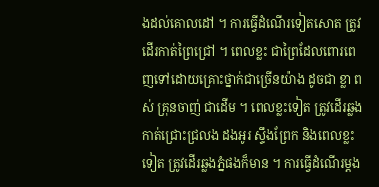ងដល់គោលដៅ ។ ការធ្វើដំណើរទៀតសោត ត្រូវដើរកាត់ព្រៃជ្រៅ ។ ពេលខ្លះ ជាព្រៃដែលពោរពេញទៅដោយគ្រោះថ្នាក់ជាច្រើនយ៉ាង ដូចជា ខ្លា ពស់ គ្រុនចាញ់ ជាដើម ។ ពេលខ្លះទៀត ត្រូវដើរឆ្លងកាត់ជ្រោះជ្រលង ដងអូរ ស្ទឹងព្រែក និងពេលខ្លះទៀត ត្រូវដើរឆ្លងភ្នំផងក៏មាន ។ ការធ្វើដំណើរម្ដង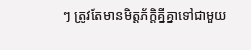ៗ ត្រូវតែមានមិត្តភ័ក្តិគ្នីគ្នាទៅជាមួយ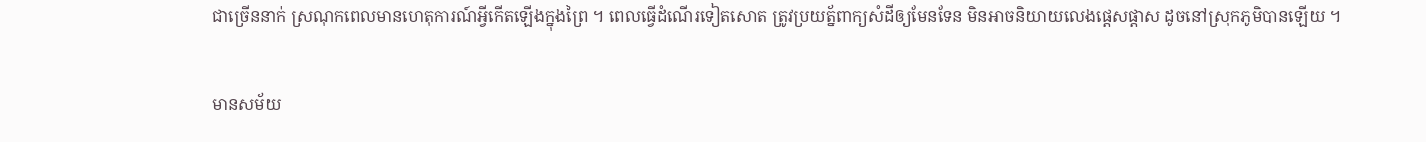ជាច្រើននាក់ ស្រណុកពេលមានហេតុការណ៍អ្វីកើតឡើងក្នុងព្រៃ ។ ពេលធ្វើដំណើរទៀតសោត ត្រូវប្រយត្ន័ពាក្យសំដីឲ្យមែនទែន មិនអាចនិយាយលេងផ្ដេសផ្ដាស ដូចនៅស្រុកភូមិបានឡើយ ។

មានសម័យ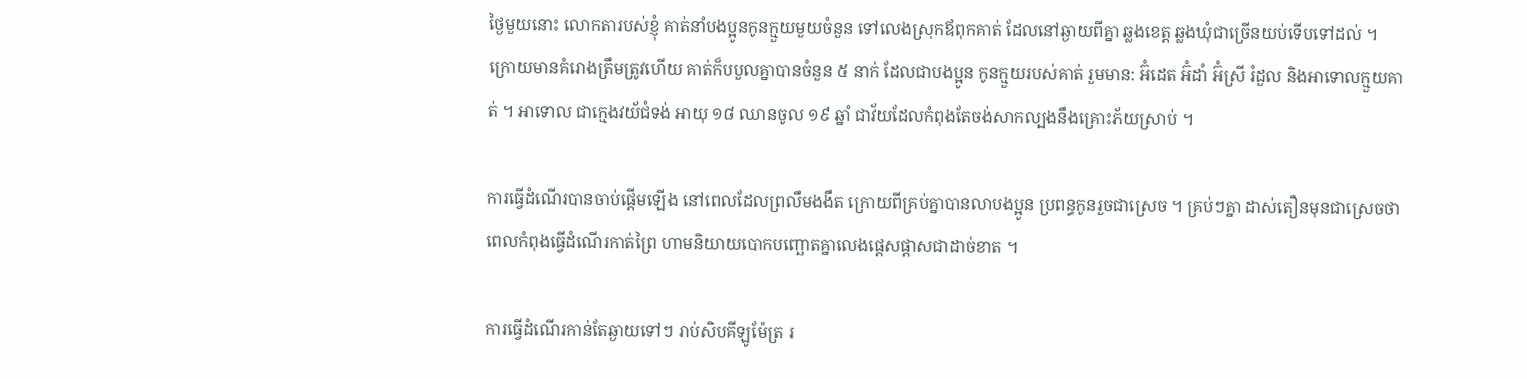ថ្ងៃមួយនោះ លោកតារបស់ខ្ញុំ គាត់នាំបងប្អូនកូនក្មួយមួយចំនួន ទៅលេងស្រុកឪពុកគាត់ ដែលនៅឆ្ងាយពីគ្នា ឆ្លងខេត្ត ឆ្លងឃុំជាច្រើនយប់ទើបទៅដល់ ។ ក្រោយមានគំរោងត្រឹមត្រូវហើយ គាត់ក៏បបួលគ្នាបានចំនួន ៥ នាក់ ដែលជាបងប្អូន កូនក្មួយរបស់គាត់ រួមមាន: អ៊ំដេត អ៊ំដាំ អ៊ំស្រី រំដួល និងអាទោលក្មួយគាត់ ។ អាទោល ជាក្មេងវយ័ជំទង់ អាយុ ១៨ ឈានចូល ១៩ ឆ្នាំ ជាវ័យដែលកំពុងតែចង់សាកល្បងនឹងគ្រោះភ័យស្រាប់ ។

ការធ្វើដំណើរបានចាប់ផ្ដើមឡើង នៅពេលដែលព្រលឹមងងឹត ក្រោយពីគ្រប់គ្នាបានលាបងប្អូន ប្រពន្ធកូនរួចជាស្រេច ។ គ្រប់ៗគ្នា ដាស់តឿនមុនជាស្រេចថា ពេលកំពុងធ្វើដំណើរកាត់ព្រៃ ហាមនិយាយបោកបញ្ឆោតគ្នាលេងផ្ដេសផ្ដាសជាដាច់ខាត ។

ការធ្វើដំណើរកាន់តែឆ្ងាយទៅៗ រាប់សិបគីឡូម៉ែត្រ រ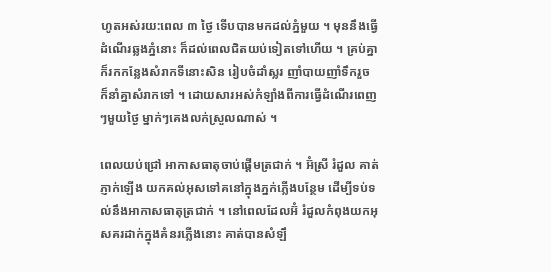ហូតអស់រយ:ពេល ៣ ថ្ងៃ ទើបបានមកដល់ភ្នំមួយ ។ មុននឹងធ្វើដំណើរឆ្លងភ្នំនោះ ក៏ដល់ពេលជិតយប់ទៀតទៅហើយ ។ គ្រប់គ្នាក៏រកកន្លែងសំរាកទីនោះសិន រៀបចំដាំស្លរ ញាំបាយញាំទឹករួច ក៏នាំគ្នាសំរាកទៅ ។ ដោយសារអស់កំឡាំងពីការធ្វើដំណើរពេញៗមួយថ្ងៃ ម្នាក់ៗគេងលក់ស្រួលណាស់ ។

ពេលយប់ជ្រៅ អាកាសធាតុចាប់ផ្ដើមត្រជាក់ ។ អ៊ំស្រី រំដួល គាត់ភ្ញាក់ឡើង យកគល់អុសទៅគនៅក្នុងភ្នក់ភ្លើងបន្ថែម ដើម្បីទប់ទល់នឹងអាកាសធាតុត្រជាក់ ។ នៅពេលដែលអ៊ំ រំដួលកំពុងយកអុសគរដាក់ក្នុងគំនរភ្លើងនោះ គាត់បានសំឡឹ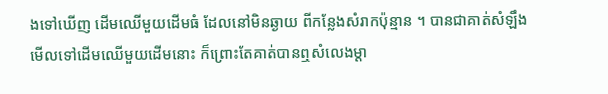ងទៅឃើញ ដើមឈើមួយដើមធំ ដែលនៅមិនឆ្ងាយ ពីកន្លែងសំរាកប៉ុន្មាន ។ បានជាគាត់សំឡឹងមើលទៅដើមឈើមួយដើមនោះ ក៏ព្រោះតែគាត់បានឮសំលេងម្ដា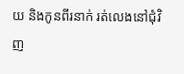យ និងកូនពីរនាក់ រត់លេងនៅជុំវិញ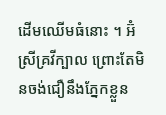ដើមឈើមធំនោះ ។ អ៊ំស្រីគ្រវីក្បាល ព្រោះតែមិនចង់ជឿនឹងភ្នែកខ្លួន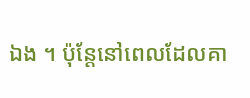ឯង ។ ប៉ុន្តែនៅពេលដែលគា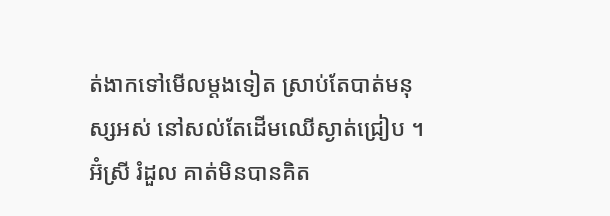ត់ងាកទៅមើលម្ដងទៀត ស្រាប់តែបាត់មនុស្សអស់ នៅសល់តែដើមឈើស្ងាត់ជ្រៀប ។ អ៊ំស្រី រំដួល គាត់មិនបានគិត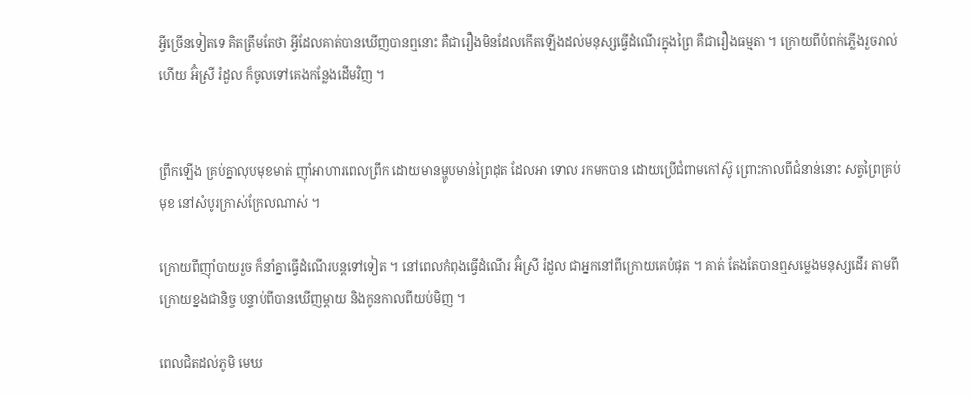អ្វីច្រើនទៀតទេ គិតត្រឹមតែថា អ្វីដែលគាត់បានឃើញបានឮនោះ គឺជារឿងមិនដែលកើតឡើងដល់មនុស្សធ្វើដំណើរក្នុងព្រៃ គឺជារឿងធម្មតា ។ ក្រោយពីបំពក់ភ្លើងរួចរាល់ហើយ អ៊ំស្រី រំដួល ក៏ចូលទៅគេងកន្លែងដើមវិញ ។


ព្រឹកឡើង គ្រប់គ្នាលុបមុខមាត់ ញ៉ាំអាហារពេលព្រឹក ដោយមានម្ហូបមាន់ព្រៃដុត ដែលអា ទោល រកមកបាន ដោយប្រើជំពាមកៅស៊ូ ព្រោះកាលពីជំនាន់នោះ សត្វព្រៃគ្រប់មុខ នៅសំបូរក្រាស់ក្រែលណាស់ ។

ក្រោយពីញ៉ាំបាយរួច ក៏នាំគ្នាធ្វើដំណើរបន្តទៅទៀត ។ នៅពេលកំពុងធ្វើដំណើរ អ៊ំស្រី រំដួល ជាអ្នកនៅពីក្រោយគេបំផុត ។ គាត់ តែងតែបានឮសម្លេងមនុស្សដើរ តាមពីក្រោយខ្នងជានិច្ច បន្ទាប់ពីបានឃើញម្ដាយ និងកូនកាលពីយប់មិញ ។

ពេលជិតដល់ភូមិ មេឃ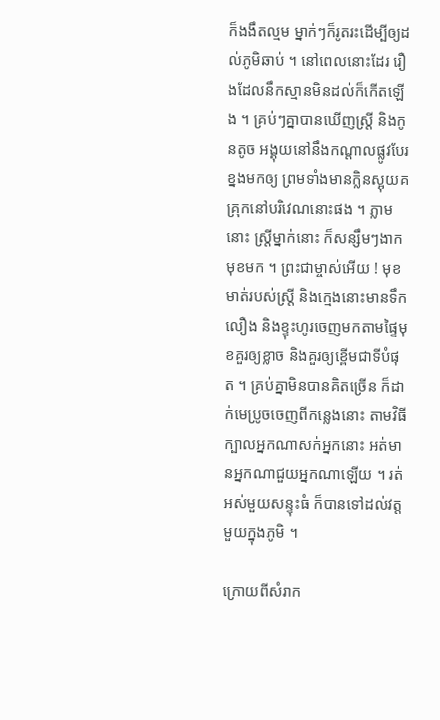ក៏ងងឹតល្មម ម្នាក់ៗក៏រូតរះដើម្បីឲ្យដល់ភូមិឆាប់ ។ នៅពេលនោះដែរ រឿងដែលនឹកស្មានមិនដល់ក៏កើតឡើង ។ គ្រប់ៗគ្នាបានឃើញស្ត្រី និងកូនតូច អង្គុយនៅនឹងកណ្ដាលផ្លូវបែរខ្នងមកឲ្យ ព្រមទាំងមានក្លិនស្អុយគគ្រុកនៅបរិវេណនោះផង ។ ភ្លាមនោះ ស្ត្រីម្នាក់នោះ ក៏សន្សឹមៗងាកមុខមក ។ ព្រះជាម្ចាស់អើយ ! មុខមាត់របស់ស្ត្រី និងក្មេងនោះមានទឹកលឿង និងខ្ទុះហូរចេញមកតាមផ្ទៃមុខគួរឲ្យខ្លាច និងគួរឲ្យខ្ពើមជាទីបំផុត ។ គ្រប់គ្នាមិនបានគិតច្រើន ក៏ដាក់មេប្រូចចេញពីកន្លេងនោះ តាមវិធីក្បាលអ្នកណាសក់អ្នកនោះ អត់មានអ្នកណាជួយអ្នកណាឡើយ ។ រត់អស់មួយសន្ទុះធំ ក៏បានទៅដល់វត្តមួយក្នុងភូមិ ។

ក្រោយពីសំរាក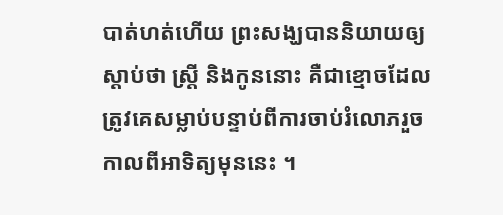បាត់ហត់ហើយ ព្រះសង្ឃបាននិយាយឲ្យស្ដាប់ថា ស្ត្រី និងកូននោះ គឺជាខ្មោចដែលត្រូវគេសម្លាប់បន្ទាប់ពីការចាប់រំលោភរួចកាលពីអាទិត្យមុននេះ ។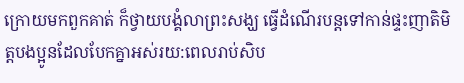ក្រោយមកពួកគាត់ ក៏ថ្វាយបង្គំលាព្រះសង្ឃ ធ្វើដំណើរបន្តទៅកាន់ផ្ទះញាតិមិត្តបងប្អូនដែលបែកគ្នាអស់រយ:ពេលរាប់សិប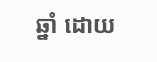ឆ្នាំ ដោយ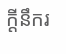ក្ដីនឹករ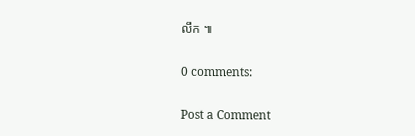លឹក ៕

0 comments:

Post a Comment